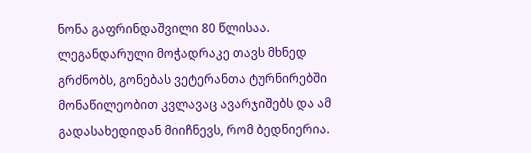ნონა გაფრინდაშვილი 80 წლისაა. ლეგანდარული მოჭადრაკე თავს მხნედ გრძნობს, გონებას ვეტერანთა ტურნირებში მონაწილეობით კვლავაც ავარჯიშებს და ამ გადასახედიდან მიიჩნევს, რომ ბედნიერია.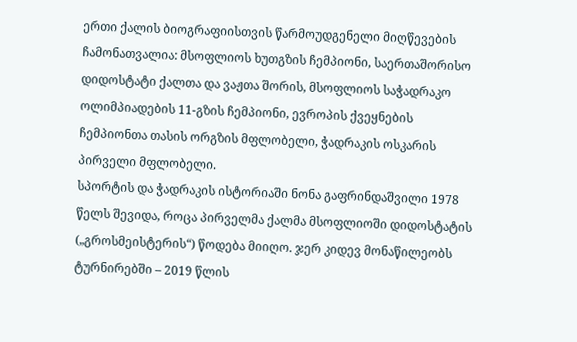ერთი ქალის ბიოგრაფიისთვის წარმოუდგენელი მიღწევების ჩამონათვალია: მსოფლიოს ხუთგზის ჩემპიონი, საერთაშორისო დიდოსტატი ქალთა და ვაჟთა შორის, მსოფლიოს საჭადრაკო ოლიმპიადების 11-გზის ჩემპიონი, ევროპის ქვეყნების ჩემპიონთა თასის ორგზის მფლობელი, ჭადრაკის ოსკარის პირველი მფლობელი.
სპორტის და ჭადრაკის ისტორიაში ნონა გაფრინდაშვილი 1978 წელს შევიდა, როცა პირველმა ქალმა მსოფლიოში დიდოსტატის („გროსმეისტერის“) წოდება მიიღო. ჯერ კიდევ მონაწილეობს ტურნირებში – 2019 წლის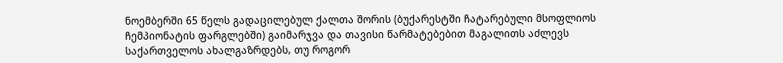ნოემბერში 65 წელს გადაცილებულ ქალთა შორის (ბუქარესტში ჩატარებული მსოფლიოს ჩემპიონატის ფარგლებში) გაიმარჯვა და თავისი წარმატებებით მაგალითს აძლევს საქართველოს ახალგაზრდებს, თუ როგორ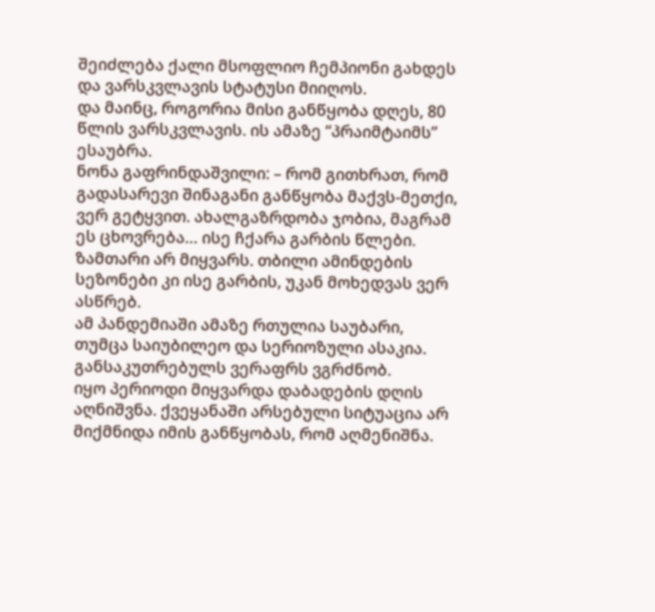შეიძლება ქალი მსოფლიო ჩემპიონი გახდეს და ვარსკვლავის სტატუსი მიიღოს.
და მაინც, როგორია მისი განწყობა დღეს, 80 წლის ვარსკვლავის. ის ამაზე “პრაიმტაიმს” ესაუბრა.
ნონა გაფრინდაშვილი: – რომ გითხრათ, რომ გადასარევი შინაგანი განწყობა მაქვს-მეთქი, ვერ გეტყვით. ახალგაზრდობა ჯობია, მაგრამ ეს ცხოვრება… ისე ჩქარა გარბის წლები. ზამთარი არ მიყვარს. თბილი ამინდების სეზონები კი ისე გარბის, უკან მოხედვას ვერ ასწრებ.
ამ პანდემიაში ამაზე რთულია საუბარი, თუმცა საიუბილეო და სერიოზული ასაკია. განსაკუთრებულს ვერაფრს ვგრძნობ.
იყო პერიოდი მიყვარდა დაბადების დღის აღნიშვნა. ქვეყანაში არსებული სიტუაცია არ მიქმნიდა იმის განწყობას, რომ აღმენიშნა.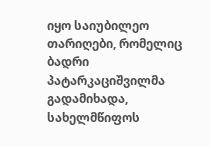იყო საიუბილეო თარიღები, რომელიც ბადრი პატარკაციშვილმა გადამიხადა, სახელმწიფოს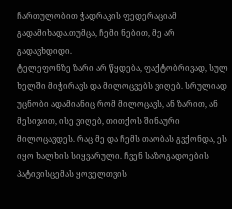ჩართულობით ჭადრაკის ფედერაციამ გადამიხადა.თუმცა, ჩემი ნებით, მე არ გადავხდიდი.
ტელეფონზე ზარი არ წყდება, ფაქტობრივად, სულ ხელში მიჭირავს და მილოცვებს ვიღებ. სრულიად უცნობი ადამიანიც რომ მილოცავს, ან ზარით, ან მესიჯით, ისე ვიღებ, თითქოს შინაური მილოცავდეს. რაც მე და ჩემს თაობას გვქონდა, ეს იყო ხალხის სიყვარული. ჩვენ საზოგადოების პატივისცემას ყოველთვის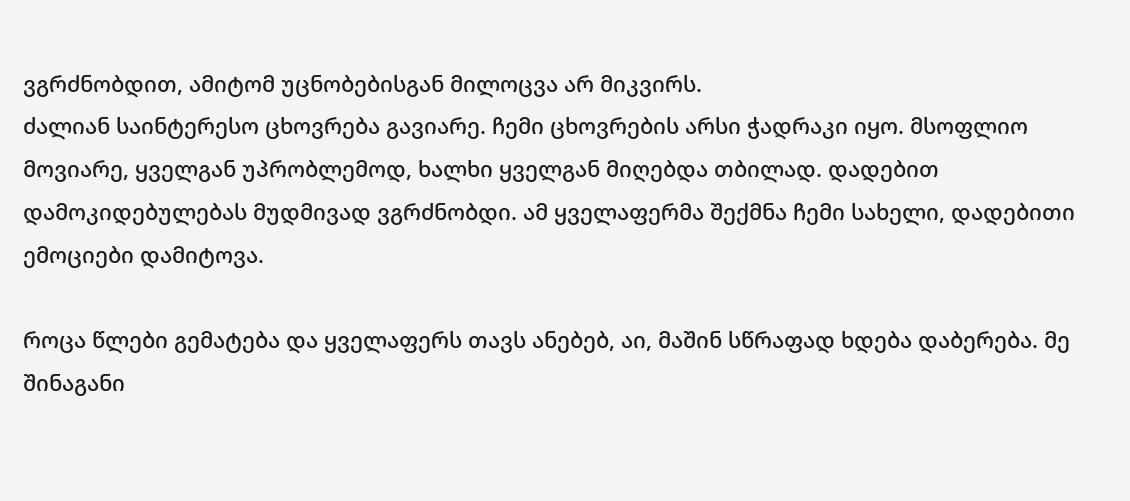ვგრძნობდით, ამიტომ უცნობებისგან მილოცვა არ მიკვირს.
ძალიან საინტერესო ცხოვრება გავიარე. ჩემი ცხოვრების არსი ჭადრაკი იყო. მსოფლიო მოვიარე, ყველგან უპრობლემოდ, ხალხი ყველგან მიღებდა თბილად. დადებით დამოკიდებულებას მუდმივად ვგრძნობდი. ამ ყველაფერმა შექმნა ჩემი სახელი, დადებითი ემოციები დამიტოვა.

როცა წლები გემატება და ყველაფერს თავს ანებებ, აი, მაშინ სწრაფად ხდება დაბერება. მე შინაგანი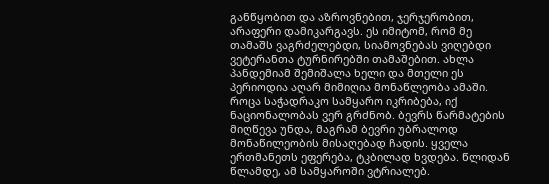განწყობით და აზროვნებით, ჯერჯერობით, არაფერი დამიკარგავს. ეს იმიტომ, რომ მე თამაშს ვაგრძელებდი, სიამოვნებას ვიღებდი ვეტერანთა ტურნირებში თამაშებით. ახლა პანდემიამ შემიშალა ხელი და მთელი ეს პერიოდია აღარ მიმიღია მონაწლეობა ამაში.
როცა საჭადრაკო სამყარო იკრიბება, იქ ნაციონალობას ვერ გრძნობ. ბევრს წარმატების მიღწევა უნდა, მაგრამ ბევრი უბრალოდ მონაწილეობის მისაღებად ჩადის. ყველა ერთმანეთს ეფერება, ტკბილად ხვდება. წლიდან წლამდე, ამ სამყაროში ვტრიალებ.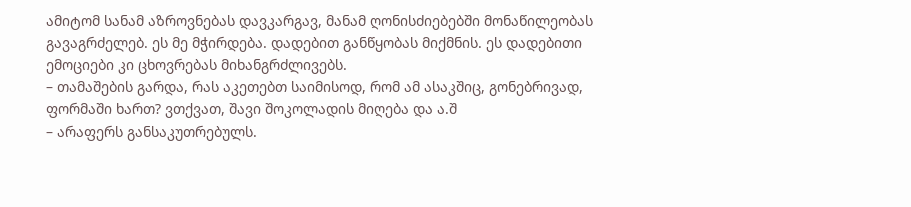ამიტომ სანამ აზროვნებას დავკარგავ, მანამ ღონისძიებებში მონაწილეობას გავაგრძელებ. ეს მე მჭირდება. დადებით განწყობას მიქმნის. ეს დადებითი ემოციები კი ცხოვრებას მიხანგრძლივებს.
– თამაშების გარდა, რას აკეთებთ საიმისოდ, რომ ამ ასაკშიც, გონებრივად, ფორმაში ხართ? ვთქვათ, შავი შოკოლადის მიღება და ა.შ
– არაფერს განსაკუთრებულს.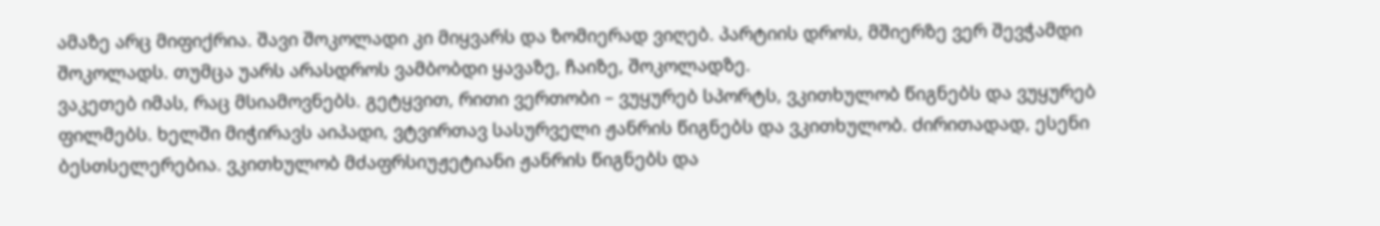ამაზე არც მიფიქრია. შავი შოკოლადი კი მიყვარს და ზომიერად ვიღებ. პარტიის დროს, მშიერზე ვერ შევჭამდი შოკოლადს. თუმცა უარს არასდროს ვამბობდი ყავაზე, ჩაიზე, შოკოლადზე.
ვაკეთებ იმას, რაც მსიამოვნებს. გეტყვით, რითი ვერთობი – ვუყურებ სპორტს, ვკითხულობ წიგნებს და ვუყურებ ფილმებს. ხელში მიჭირავს აიპადი, ვტვირთავ სასურველი ჟანრის წიგნებს და ვკითხულობ. ძირითადად, ესენი ბესთსელერებია. ვკითხულობ მძაფრსიუჟეტიანი ჟანრის წიგნებს და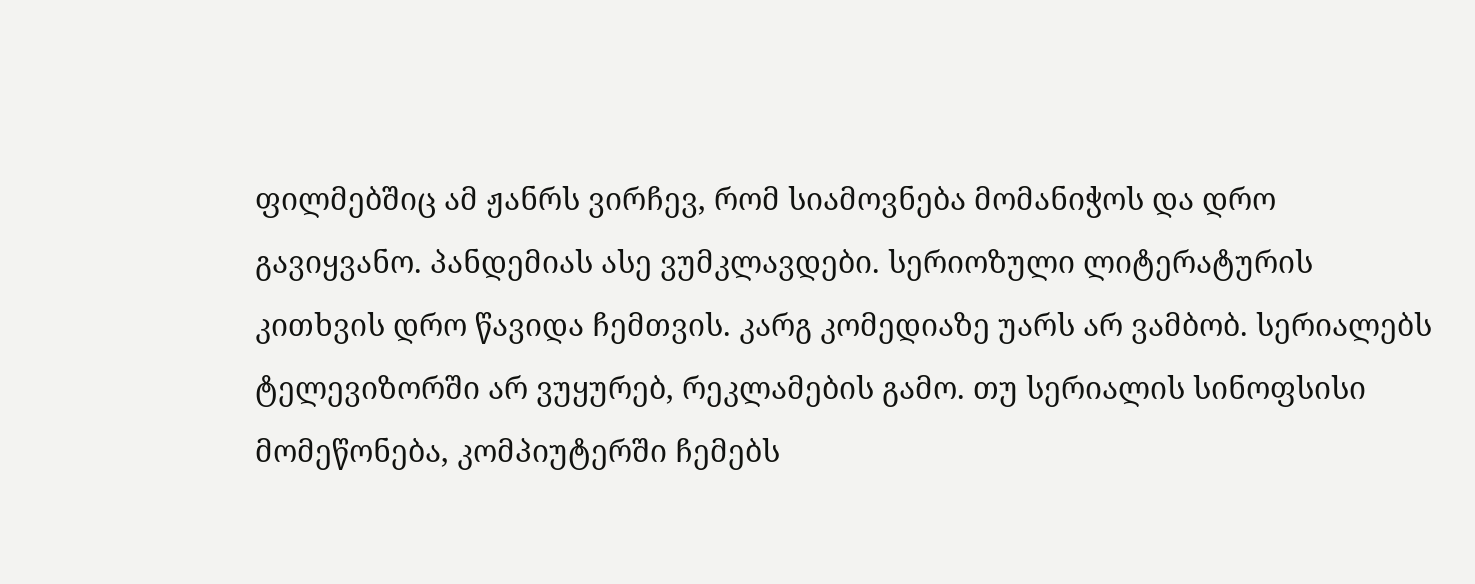ფილმებშიც ამ ჟანრს ვირჩევ, რომ სიამოვნება მომანიჭოს და დრო გავიყვანო. პანდემიას ასე ვუმკლავდები. სერიოზული ლიტერატურის კითხვის დრო წავიდა ჩემთვის. კარგ კომედიაზე უარს არ ვამბობ. სერიალებს ტელევიზორში არ ვუყურებ, რეკლამების გამო. თუ სერიალის სინოფსისი მომეწონება, კომპიუტერში ჩემებს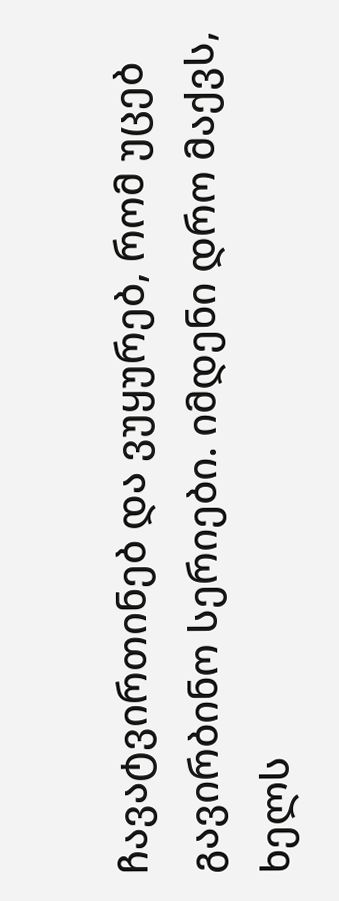ჩავატვირთინებ და ვუყურებ, რომ უცებ გავირბინო სერიები. იმდენი დრო მაქვს, ხელს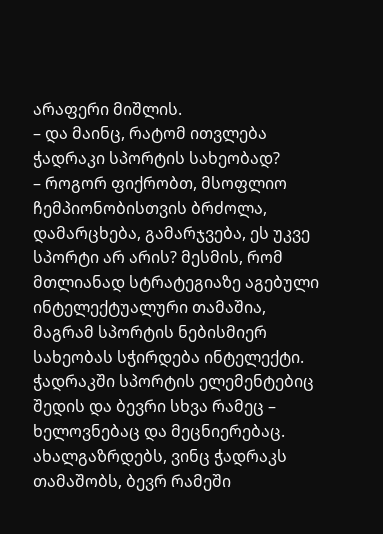არაფერი მიშლის.
– და მაინც, რატომ ითვლება ჭადრაკი სპორტის სახეობად?
– როგორ ფიქრობთ, მსოფლიო ჩემპიონობისთვის ბრძოლა, დამარცხება, გამარჯვება, ეს უკვე სპორტი არ არის? მესმის, რომ მთლიანად სტრატეგიაზე აგებული ინტელექტუალური თამაშია, მაგრამ სპორტის ნებისმიერ სახეობას სჭირდება ინტელექტი. ჭადრაკში სპორტის ელემენტებიც შედის და ბევრი სხვა რამეც – ხელოვნებაც და მეცნიერებაც. ახალგაზრდებს, ვინც ჭადრაკს თამაშობს, ბევრ რამეში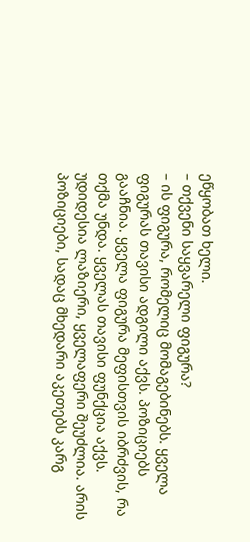ეწყობათ ხელი.
– თქვენი საყვარელი ფიგურა?
– ის ფიგურა, რომელიც მომაგებინებს. ყველა ფიგურას თავისი ადგილი აქვს. პოზიციებს გააჩნია. ყველა ფიგურა მეფისთვის იბრძვის, რა თქმა უნდა. ყველას თავისი ფუნქცია აქვს. უდიდესია ლაზიერი, ყველაფერი შეუძლია. არის პოზიციები, სადაც მხედარი აკეთებს კარგ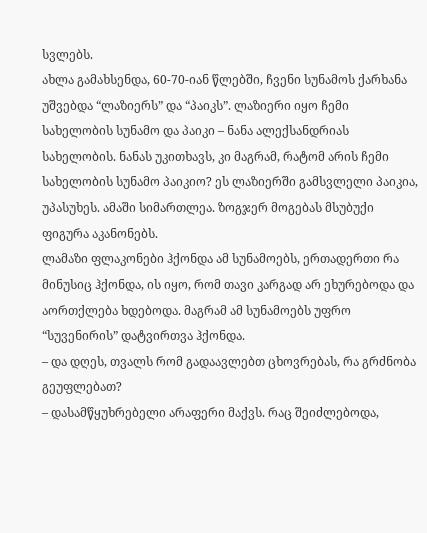სვლებს.
ახლა გამახსენდა, 60-70-იან წლებში, ჩვენი სუნამოს ქარხანა უშვებდა “ლაზიერს” და “პაიკს”. ლაზიერი იყო ჩემი სახელობის სუნამო და პაიკი – ნანა ალექსანდრიას სახელობის. ნანას უკითხავს, კი მაგრამ, რატომ არის ჩემი სახელობის სუნამო პაიკიო? ეს ლაზიერში გამსვლელი პაიკია, უპასუხეს. ამაში სიმართლეა. ზოგჯერ მოგებას მსუბუქი ფიგურა აკანონებს.
ლამაზი ფლაკონები ჰქონდა ამ სუნამოებს, ერთადერთი რა მინუსიც ჰქონდა, ის იყო, რომ თავი კარგად არ ეხურებოდა და აორთქლება ხდებოდა. მაგრამ ამ სუნამოებს უფრო “სუვენირის” დატვირთვა ჰქონდა.
– და დღეს, თვალს რომ გადაავლებთ ცხოვრებას, რა გრძნობა გეუფლებათ?
– დასამწყუხრებელი არაფერი მაქვს. რაც შეიძლებოდა,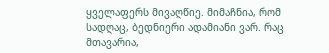ყველაფერს მივაღწიე. მიმაჩნია, რომ სადღაც, ბედნიერი ადამიანი ვარ. რაც მთავარია,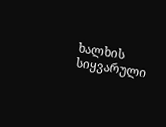ხალხის სიყვარული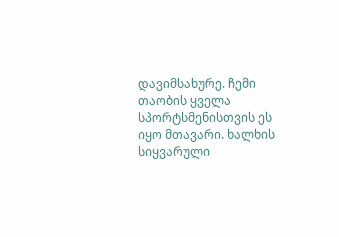დავიმსახურე. ჩემი თაობის ყველა სპორტსმენისთვის ეს იყო მთავარი. ხალხის სიყვარული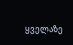ყველაზე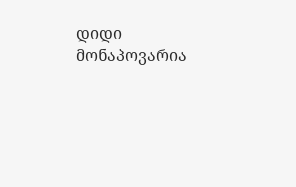დიდი მონაპოვარია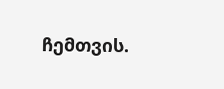ჩემთვის.